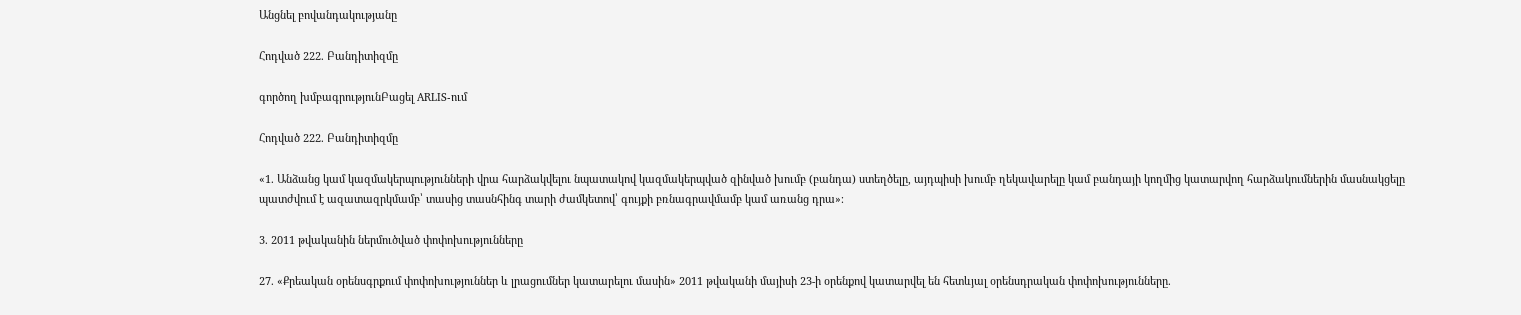Անցնել բովանդակությանը

Հոդված 222. Բանդիտիզմը

գործող խմբագրությունԲացել ARLIS-ում

Հոդված 222. Բանդիտիզմը

«1. Անձանց կամ կազմակերպությունների վրա հարձակվելու նպատակով կազմակերպված զինված խումբ (բանդա) ստեղծելը, այդպիսի խումբ ղեկավարելը կամ բանդայի կողմից կատարվող հարձակումներին մասնակցելը պատժվում է ազատազրկմամբ՝ տասից տասնհինգ տարի ժամկետով՝ գույքի բռնագրավմամբ կամ առանց դրա»։

3. 2011 թվականին ներմուծված փոփոխությունները

27. «Քրեական օրենսգրքում փոփոխություններ և լրացումներ կատարելու մասին» 2011 թվականի մայիսի 23-ի օրենքով կատարվել են հետևյալ օրենսդրական փոփոխությունները.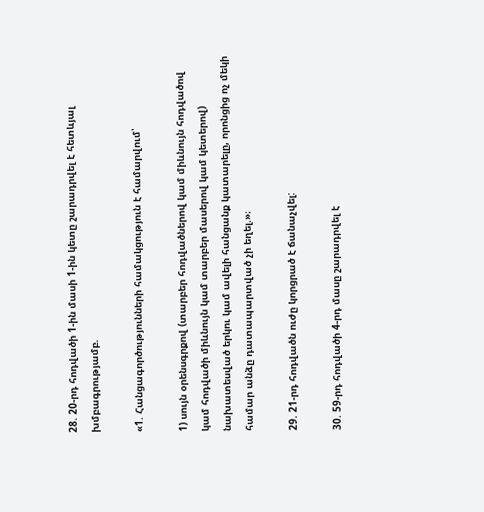28. 20-րդ հոդվածի 1-ին մասի 1-ին կետը շարադրվել է հետևյալ խմբագրությամբ.

«1. Հանցագործությունների համակցություն է համարվում՝

1) սույն օրենսգրքով (տարբեր հոդվածներով կամ միևնույն հոդվածով կամ հոդվածի միևնույն կամ տարբեր մասերով կամ կետերով) նախատեսված երկու կամ ավելի հանցանք կատարելը, որոնցից ոչ մեկի համար անձը դատապարտված չի եղել.»։

29. 21-րդ հոդվածն ուժը կորցրած է ճանաչվել:

30. 59-րդ հոդվածի 4-րդ մասը շարադրվել է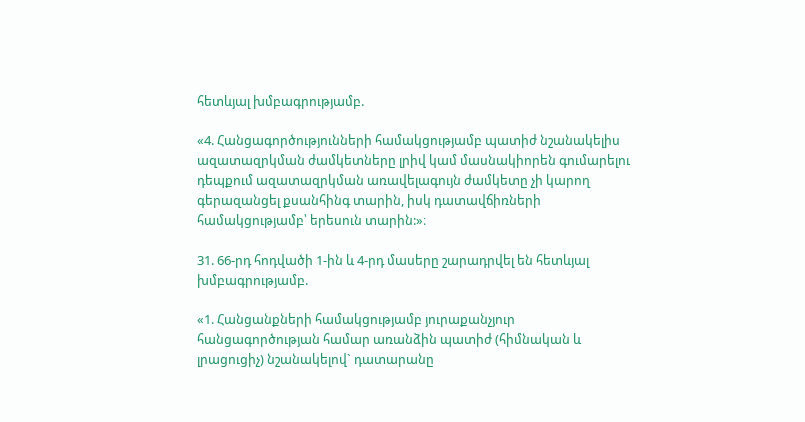հետևյալ խմբագրությամբ.

«4. Հանցագործությունների համակցությամբ պատիժ նշանակելիս ազատազրկման ժամկետները լրիվ կամ մասնակիորեն գումարելու դեպքում ազատազրկման առավելագույն ժամկետը չի կարող գերազանցել քսանհինգ տարին, իսկ դատավճիռների համակցությամբ՝ երեսուն տարին:»։

31. 66-րդ հոդվածի 1-ին և 4-րդ մասերը շարադրվել են հետևյալ խմբագրությամբ.

«1. Հանցանքների համակցությամբ յուրաքանչյուր հանցագործության համար առանձին պատիժ (հիմնական և լրացուցիչ) նշանակելով` դատարանը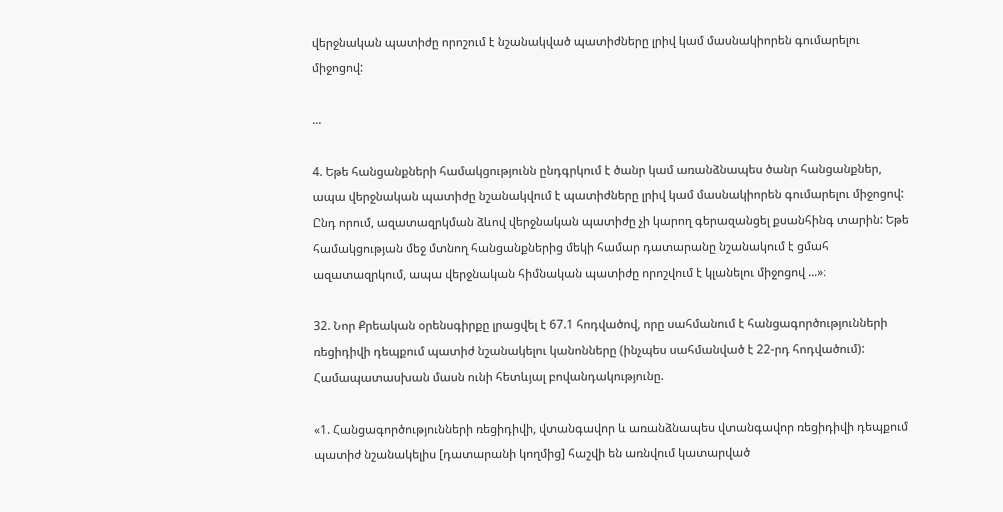վերջնական պատիժը որոշում է նշանակված պատիժները լրիվ կամ մասնակիորեն գումարելու միջոցով:

...

4. Եթե հանցանքների համակցությունն ընդգրկում է ծանր կամ առանձնապես ծանր հանցանքներ, ապա վերջնական պատիժը նշանակվում է պատիժները լրիվ կամ մասնակիորեն գումարելու միջոցով: Ընդ որում, ազատազրկման ձևով վերջնական պատիժը չի կարող գերազանցել քսանհինգ տարին: Եթե համակցության մեջ մտնող հանցանքներից մեկի համար դատարանը նշանակում է ցմահ ազատազրկում, ապա վերջնական հիմնական պատիժը որոշվում է կլանելու միջոցով ...»։

32. Նոր Քրեական օրենսգիրքը լրացվել է 67.1 հոդվածով, որը սահմանում է հանցագործությունների ռեցիդիվի դեպքում պատիժ նշանակելու կանոնները (ինչպես սահմանված է 22-րդ հոդվածում): Համապատասխան մասն ունի հետևյալ բովանդակությունը.

«1. Հանցագործությունների ռեցիդիվի, վտանգավոր և առանձնապես վտանգավոր ռեցիդիվի դեպքում պատիժ նշանակելիս [դատարանի կողմից] հաշվի են առնվում կատարված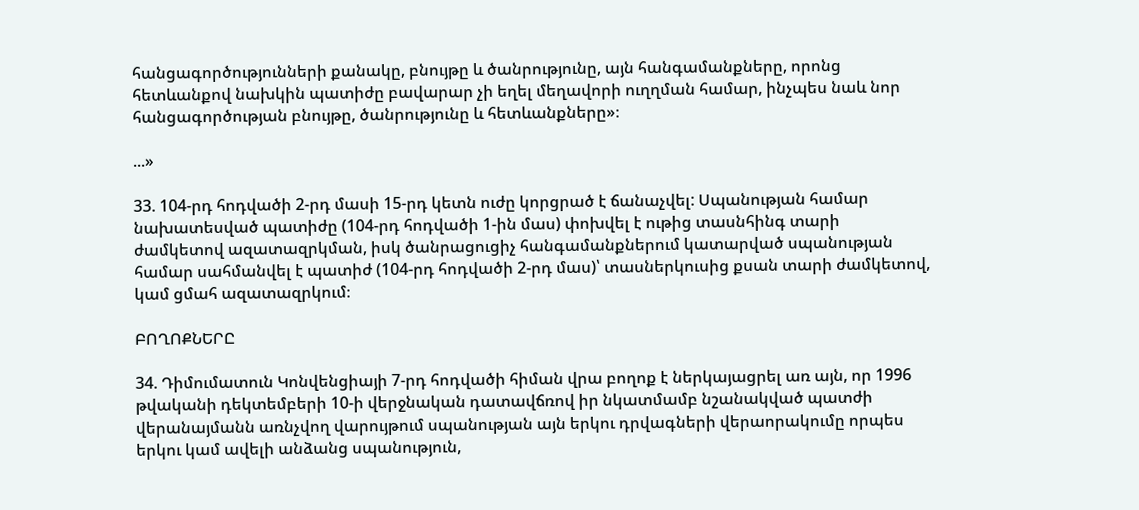հանցագործությունների քանակը, բնույթը և ծանրությունը, այն հանգամանքները, որոնց հետևանքով նախկին պատիժը բավարար չի եղել մեղավորի ուղղման համար, ինչպես նաև նոր հանցագործության բնույթը, ծանրությունը և հետևանքները»։

...»

33. 104-րդ հոդվածի 2-րդ մասի 15-րդ կետն ուժը կորցրած է ճանաչվել: Սպանության համար նախատեսված պատիժը (104-րդ հոդվածի 1-ին մաս) փոխվել է ութից տասնհինգ տարի ժամկետով ազատազրկման, իսկ ծանրացուցիչ հանգամանքներում կատարված սպանության համար սահմանվել է պատիժ (104-րդ հոդվածի 2-րդ մաս)՝ տասներկուսից քսան տարի ժամկետով, կամ ցմահ ազատազրկում։

ԲՈՂՈՔՆԵՐԸ

34. Դիմումատուն Կոնվենցիայի 7-րդ հոդվածի հիման վրա բողոք է ներկայացրել առ այն, որ 1996 թվականի դեկտեմբերի 10-ի վերջնական դատավճռով իր նկատմամբ նշանակված պատժի վերանայմանն առնչվող վարույթում սպանության այն երկու դրվագների վերաորակումը որպես երկու կամ ավելի անձանց սպանություն,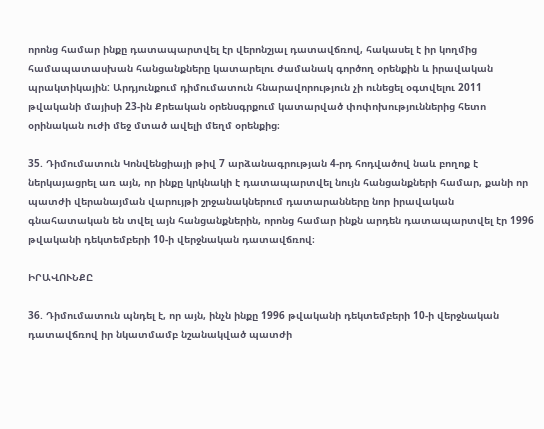որոնց համար ինքը դատապարտվել էր վերոնշյալ դատավճռով, հակասել է իր կողմից համապատասխան հանցանքները կատարելու ժամանակ գործող օրենքին և իրավական պրակտիկային: Արդյունքում դիմումատուն հնարավորություն չի ունեցել օգտվելու 2011 թվականի մայիսի 23-ին Քրեական օրենսգրքում կատարված փոփոխություններից հետո օրինական ուժի մեջ մտած ավելի մեղմ օրենքից։

35. Դիմումատուն Կոնվենցիայի թիվ 7 արձանագրության 4-րդ հոդվածով նաև բողոք է ներկայացրել առ այն, որ ինքը կրկնակի է դատապարտվել նույն հանցանքների համար, քանի որ պատժի վերանայման վարույթի շրջանակներում դատարանները նոր իրավական գնահատական են տվել այն հանցանքներին, որոնց համար ինքն արդեն դատապարտվել էր 1996 թվականի դեկտեմբերի 10-ի վերջնական դատավճռով։

ԻՐԱՎՈՒՆՔԸ

36. Դիմումատուն պնդել է, որ այն, ինչն ինքը 1996 թվականի դեկտեմբերի 10-ի վերջնական դատավճռով իր նկատմամբ նշանակված պատժի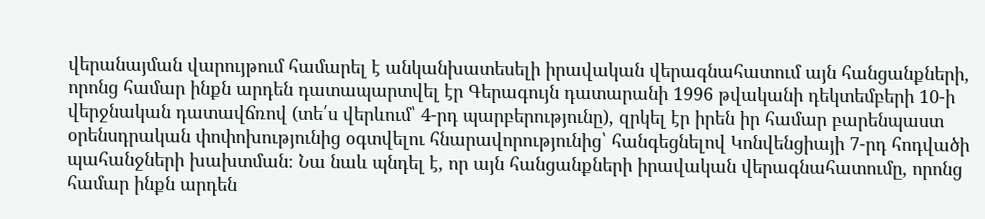վերանայման վարույթում համարել է անկանխատեսելի իրավական վերագնահատում այն հանցանքների, որոնց համար ինքն արդեն դատապարտվել էր Գերագույն դատարանի 1996 թվականի դեկտեմբերի 10-ի վերջնական դատավճռով (տե՛ս վերևում՝ 4-րդ պարբերությունը), զրկել էր իրեն իր համար բարենպաստ օրենսդրական փոփոխությունից օգտվելու հնարավորությունից՝ հանգեցնելով Կոնվենցիայի 7-րդ հոդվածի պահանջների խախտման։ Նա նաև պնդել է, որ այն հանցանքների իրավական վերագնահատումը, որոնց համար ինքն արդեն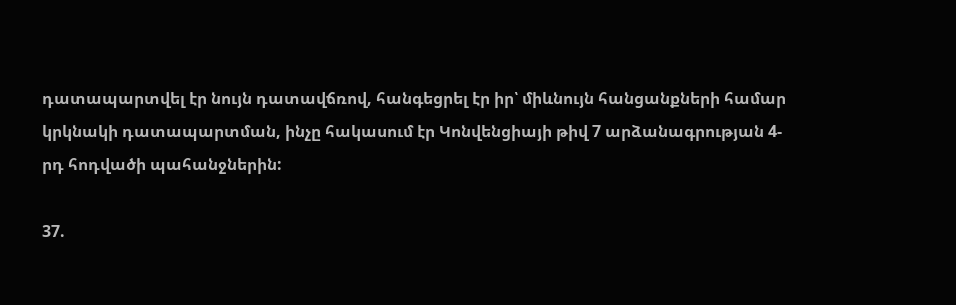դատապարտվել էր նույն դատավճռով, հանգեցրել էր իր՝ միևնույն հանցանքների համար կրկնակի դատապարտման, ինչը հակասում էր Կոնվենցիայի թիվ 7 արձանագրության 4-րդ հոդվածի պահանջներին:

37.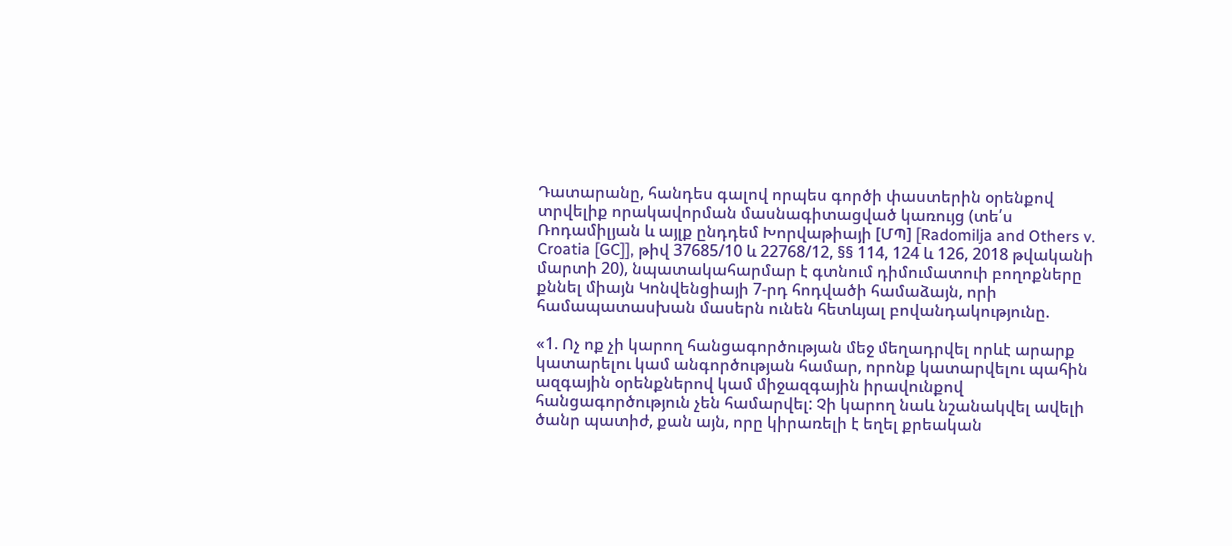Դատարանը, հանդես գալով որպես գործի փաստերին օրենքով տրվելիք որակավորման մասնագիտացված կառույց (տե՛ս Ռոդամիլյան և այլք ընդդեմ Խորվաթիայի [ՄՊ] [Radomilja and Others v. Croatia [GC]], թիվ 37685/10 և 22768/12, §§ 114, 124 և 126, 2018 թվականի մարտի 20), նպատակահարմար է գտնում դիմումատուի բողոքները քննել միայն Կոնվենցիայի 7-րդ հոդվածի համաձայն, որի համապատասխան մասերն ունեն հետևյալ բովանդակությունը.

«1. Ոչ ոք չի կարող հանցագործության մեջ մեղադրվել որևէ արարք կատարելու կամ անգործության համար, որոնք կատարվելու պահին ազգային օրենքներով կամ միջազգային իրավունքով հանցագործություն չեն համարվել: Չի կարող նաև նշանակվել ավելի ծանր պատիժ, քան այն, որը կիրառելի է եղել քրեական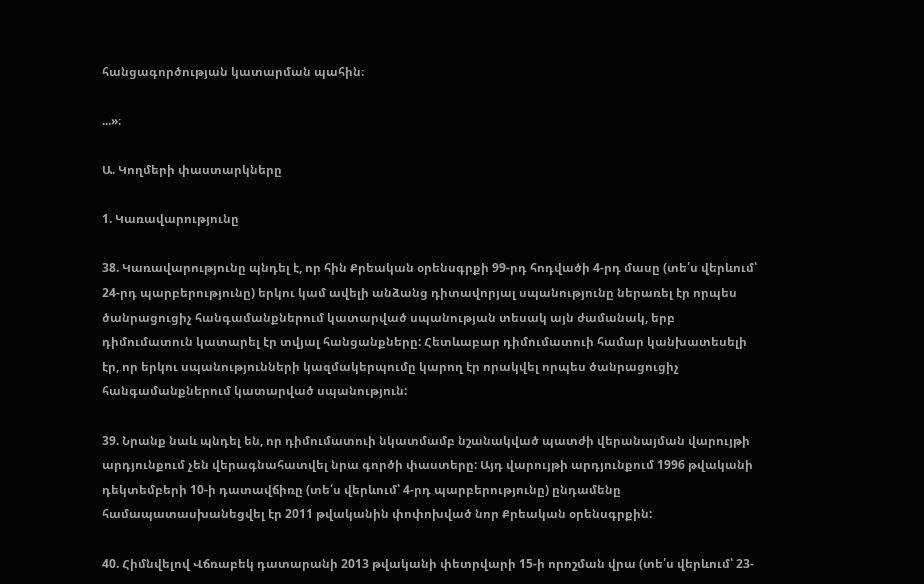հանցագործության կատարման պահին։

...»։

Ա. Կողմերի փաստարկները

1. Կառավարությունը

38. Կառավարությունը պնդել է, որ հին Քրեական օրենսգրքի 99-րդ հոդվածի 4-րդ մասը (տե՛ս վերևում՝ 24-րդ պարբերությունը) երկու կամ ավելի անձանց դիտավորյալ սպանությունը ներառել էր որպես ծանրացուցիչ հանգամանքներում կատարված սպանության տեսակ այն ժամանակ, երբ դիմումատուն կատարել էր տվյալ հանցանքները: Հետևաբար դիմումատուի համար կանխատեսելի էր, որ երկու սպանությունների կազմակերպումը կարող էր որակվել որպես ծանրացուցիչ հանգամանքներում կատարված սպանություն:

39. Նրանք նաև պնդել են, որ դիմումատուի նկատմամբ նշանակված պատժի վերանայման վարույթի արդյունքում չեն վերագնահատվել նրա գործի փաստերը: Այդ վարույթի արդյունքում 1996 թվականի դեկտեմբերի 10-ի դատավճիռը (տե՛ս վերևում՝ 4-րդ պարբերությունը) ընդամենը համապատասխանեցվել էր 2011 թվականին փոփոխված նոր Քրեական օրենսգրքին:

40. Հիմնվելով Վճռաբեկ դատարանի 2013 թվականի փետրվարի 15-ի որոշման վրա (տե՛ս վերևում՝ 23-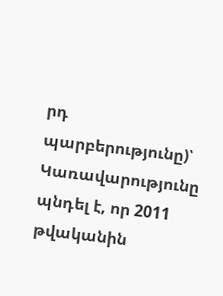րդ պարբերությունը)՝ Կառավարությունը պնդել է, որ 2011 թվականին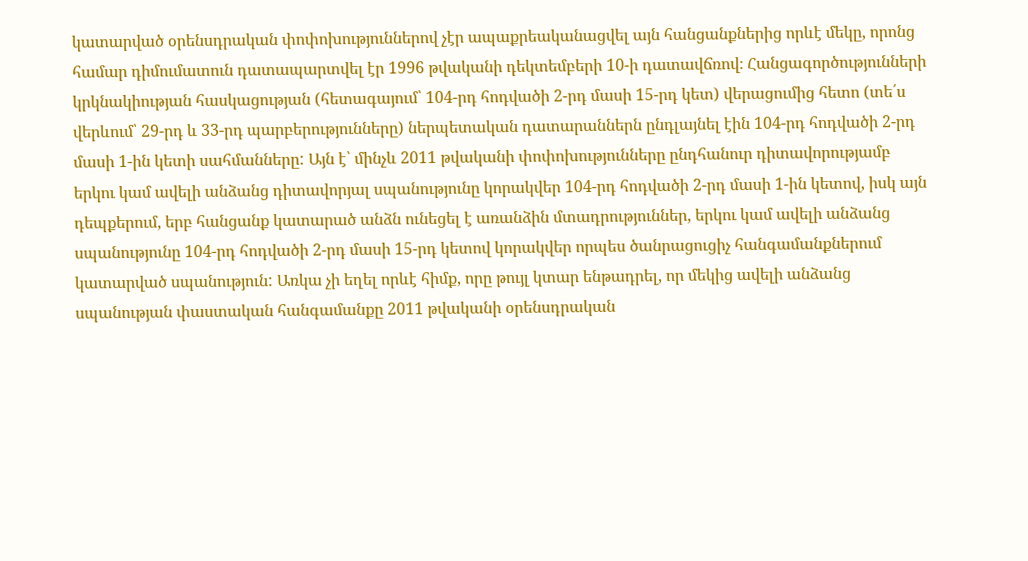կատարված օրենսդրական փոփոխություններով չէր ապաքրեականացվել այն հանցանքներից որևէ մեկը, որոնց համար դիմումատուն դատապարտվել էր 1996 թվականի դեկտեմբերի 10-ի դատավճռով։ Հանցագործությունների կրկնակիության հասկացության (հետագայում՝ 104-րդ հոդվածի 2-րդ մասի 15-րդ կետ) վերացումից հետո (տե՛ս վերևում՝ 29-րդ և 33-րդ պարբերությունները) ներպետական դատարաններն ընդլայնել էին 104-րդ հոդվածի 2-րդ մասի 1-ին կետի սահմանները: Այն է՝ մինչև 2011 թվականի փոփոխությունները ընդհանուր դիտավորությամբ երկու կամ ավելի անձանց դիտավորյալ սպանությունը կորակվեր 104-րդ հոդվածի 2-րդ մասի 1-ին կետով, իսկ այն դեպքերում, երբ հանցանք կատարած անձն ունեցել է առանձին մտադրություններ, երկու կամ ավելի անձանց սպանությունը 104-րդ հոդվածի 2-րդ մասի 15-րդ կետով կորակվեր որպես ծանրացուցիչ հանգամանքներում կատարված սպանություն: Առկա չի եղել որևէ հիմք, որը թույլ կտար ենթադրել, որ մեկից ավելի անձանց սպանության փաստական հանգամանքը 2011 թվականի օրենսդրական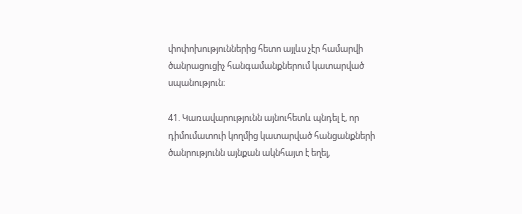փոփոխություններից հետո այլևս չէր համարվի ծանրացուցիչ հանգամանքներում կատարված սպանություն։

41. Կառավարությունն այնուհետև պնդել է, որ դիմումատուի կողմից կատարված հանցանքների ծանրությունն այնքան ակնհայտ է եղել,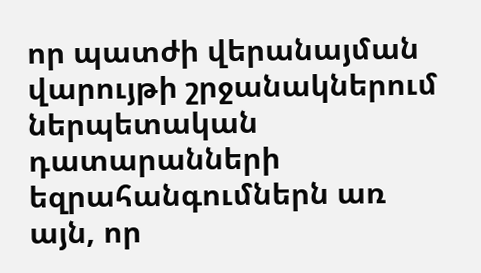որ պատժի վերանայման վարույթի շրջանակներում ներպետական դատարանների եզրահանգումներն առ այն, որ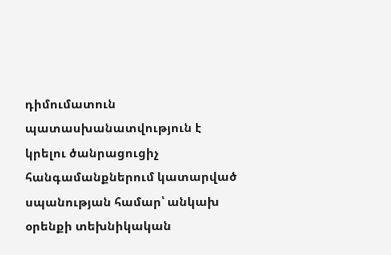դիմումատուն պատասխանատվություն է կրելու ծանրացուցիչ հանգամանքներում կատարված սպանության համար՝ անկախ օրենքի տեխնիկական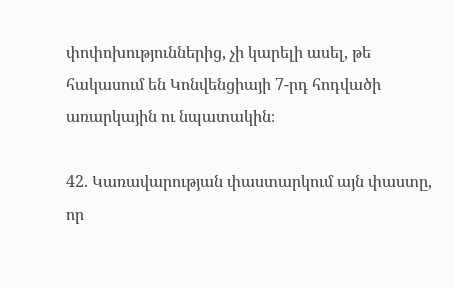փոփոխություններից, չի կարելի ասել, թե հակասում են Կոնվենցիայի 7-րդ հոդվածի առարկային ու նպատակին։

42. Կառավարության փաստարկում այն փաստը, որ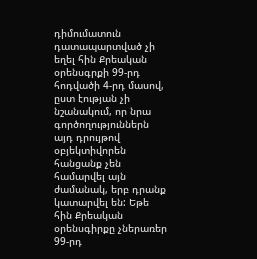դիմումատուն դատապարտված չի եղել հին Քրեական օրենսգրքի 99-րդ հոդվածի 4-րդ մասով, ըստ էության չի նշանակում, որ նրա գործողություններն այդ դրույթով օբյեկտիվորեն հանցանք չեն համարվել այն ժամանակ, երբ դրանք կատարվել են: Եթե հին Քրեական օրենսգիրքը չներառեր 99-րդ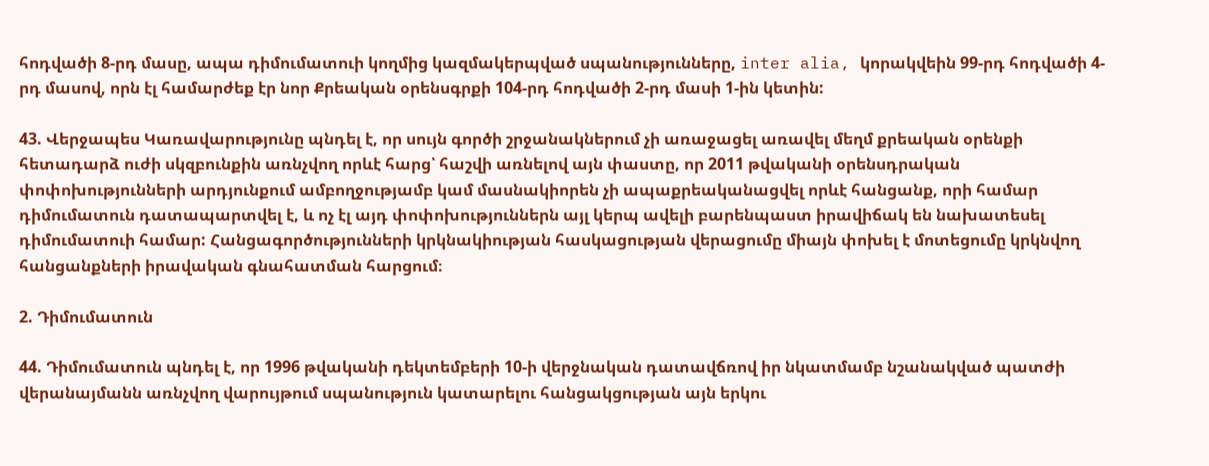հոդվածի 8-րդ մասը, ապա դիմումատուի կողմից կազմակերպված սպանությունները, inter alia, կորակվեին 99-րդ հոդվածի 4-րդ մասով, որն էլ համարժեք էր նոր Քրեական օրենսգրքի 104-րդ հոդվածի 2-րդ մասի 1-ին կետին:

43. Վերջապես Կառավարությունը պնդել է, որ սույն գործի շրջանակներում չի առաջացել առավել մեղմ քրեական օրենքի հետադարձ ուժի սկզբունքին առնչվող որևէ հարց՝ հաշվի առնելով այն փաստը, որ 2011 թվականի օրենսդրական փոփոխությունների արդյունքում ամբողջությամբ կամ մասնակիորեն չի ապաքրեականացվել որևէ հանցանք, որի համար դիմումատուն դատապարտվել է, և ոչ էլ այդ փոփոխություններն այլ կերպ ավելի բարենպաստ իրավիճակ են նախատեսել դիմումատուի համար: Հանցագործությունների կրկնակիության հասկացության վերացումը միայն փոխել է մոտեցումը կրկնվող հանցանքների իրավական գնահատման հարցում։

2. Դիմումատուն

44. Դիմումատուն պնդել է, որ 1996 թվականի դեկտեմբերի 10-ի վերջնական դատավճռով իր նկատմամբ նշանակված պատժի վերանայմանն առնչվող վարույթում սպանություն կատարելու հանցակցության այն երկու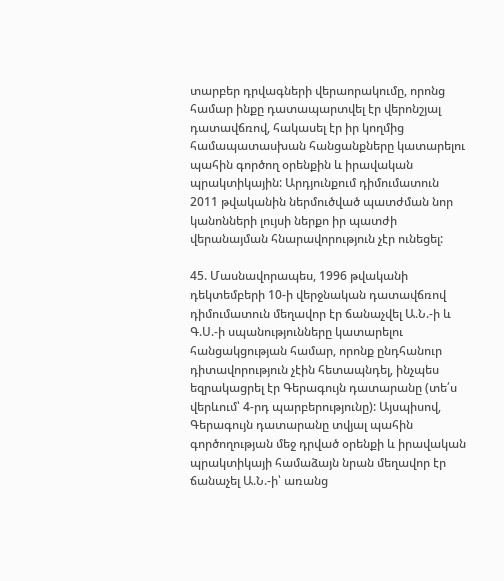տարբեր դրվագների վերաորակումը, որոնց համար ինքը դատապարտվել էր վերոնշյալ դատավճռով, հակասել էր իր կողմից համապատասխան հանցանքները կատարելու պահին գործող օրենքին և իրավական պրակտիկային: Արդյունքում դիմումատուն 2011 թվականին ներմուծված պատժման նոր կանոնների լույսի ներքո իր պատժի վերանայման հնարավորություն չէր ունեցել:

45. Մասնավորապես, 1996 թվականի դեկտեմբերի 10-ի վերջնական դատավճռով դիմումատուն մեղավոր էր ճանաչվել Ա.Ն.-ի և Գ.Ս.-ի սպանությունները կատարելու հանցակցության համար, որոնք ընդհանուր դիտավորություն չէին հետապնդել, ինչպես եզրակացրել էր Գերագույն դատարանը (տե՛ս վերևում՝ 4-րդ պարբերությունը): Այսպիսով, Գերագույն դատարանը տվյալ պահին գործողության մեջ դրված օրենքի և իրավական պրակտիկայի համաձայն նրան մեղավոր էր ճանաչել Ա.Ն.-ի՝ առանց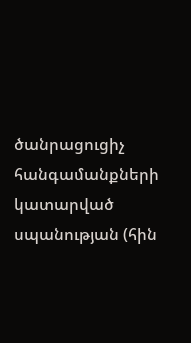ծանրացուցիչ հանգամանքների կատարված սպանության (հին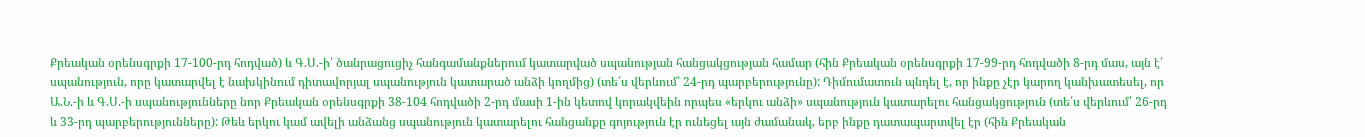Քրեական օրենսգրքի 17-100-րդ հոդված) և Գ.Ս.-ի՝ ծանրացուցիչ հանգամանքներում կատարված սպանության հանցակցության համար (հին Քրեական օրենսգրքի 17-99-րդ հոդվածի 8-րդ մաս, այն է՝ սպանություն, որը կատարվել է նախկինում դիտավորյալ սպանություն կատարած անձի կողմից) (տե՛ս վերևում՝ 24-րդ պարբերությունը): Դիմումատուն պնդել է, որ ինքը չէր կարող կանխատեսել, որ Ա.Ն.-ի և Գ.Ս.-ի սպանությունները նոր Քրեական օրենսգրքի 38-104 հոդվածի 2-րդ մասի 1-ին կետով կորակվեին որպես «երկու անձի» սպանություն կատարելու հանցակցություն (տե՛ս վերևում՝ 26-րդ և 33-րդ պարբերությունները): Թեև երկու կամ ավելի անձանց սպանություն կատարելու հանցանքը գոյություն էր ունեցել այն ժամանակ, երբ ինքը դատապարտվել էր (հին Քրեական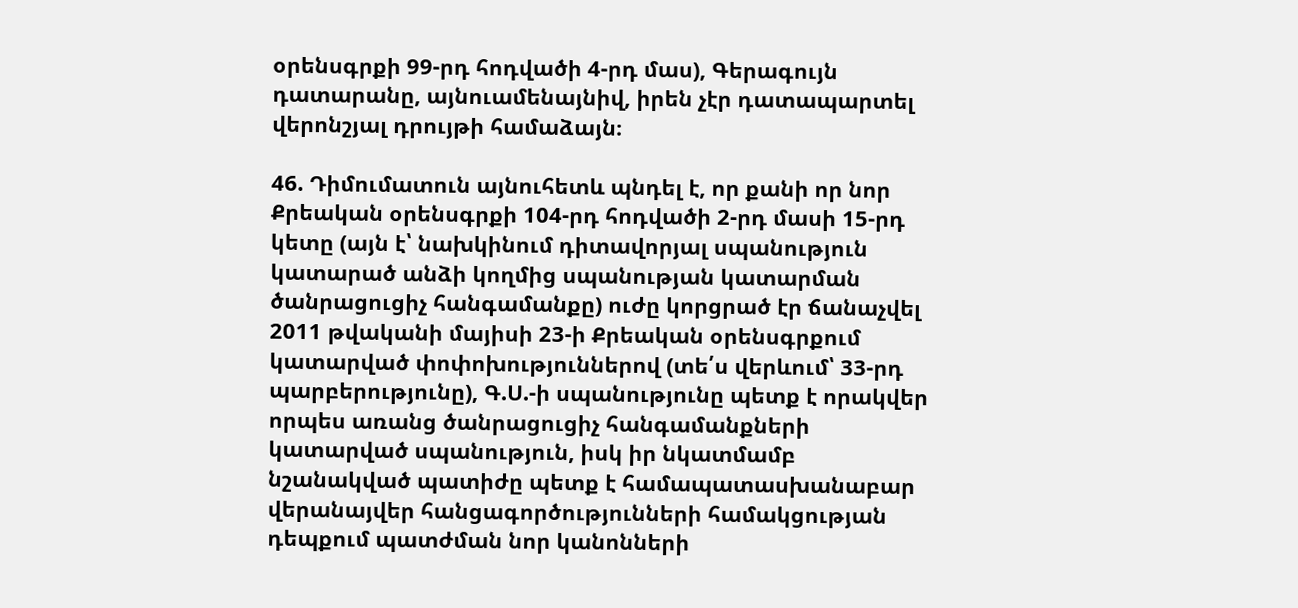օրենսգրքի 99-րդ հոդվածի 4-րդ մաս), Գերագույն դատարանը, այնուամենայնիվ, իրեն չէր դատապարտել վերոնշյալ դրույթի համաձայն։

46. Դիմումատուն այնուհետև պնդել է, որ քանի որ նոր Քրեական օրենսգրքի 104-րդ հոդվածի 2-րդ մասի 15-րդ կետը (այն է՝ նախկինում դիտավորյալ սպանություն կատարած անձի կողմից սպանության կատարման ծանրացուցիչ հանգամանքը) ուժը կորցրած էր ճանաչվել 2011 թվականի մայիսի 23-ի Քրեական օրենսգրքում կատարված փոփոխություններով (տե՛ս վերևում՝ 33-րդ պարբերությունը), Գ.Ս.-ի սպանությունը պետք է որակվեր որպես առանց ծանրացուցիչ հանգամանքների կատարված սպանություն, իսկ իր նկատմամբ նշանակված պատիժը պետք է համապատասխանաբար վերանայվեր հանցագործությունների համակցության դեպքում պատժման նոր կանոնների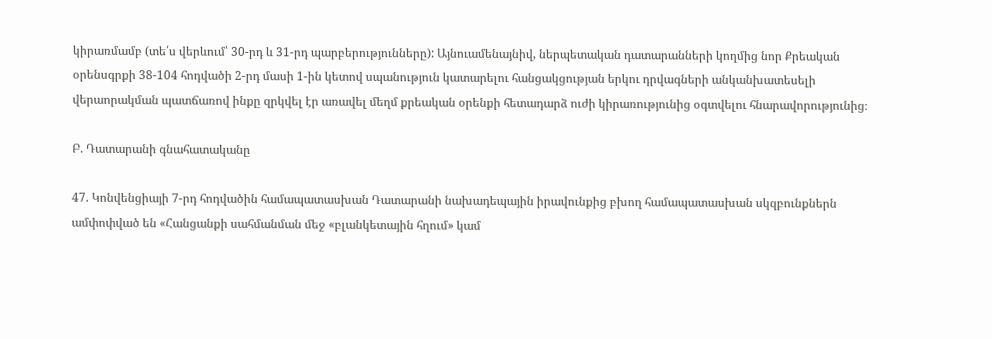կիրառմամբ (տե՛ս վերևում՝ 30-րդ և 31-րդ պարբերությունները): Այնուամենայնիվ, ներպետական դատարանների կողմից նոր Քրեական օրենսգրքի 38-104 հոդվածի 2-րդ մասի 1-ին կետով սպանություն կատարելու հանցակցության երկու դրվագների անկանխատեսելի վերաորակման պատճառով ինքը զրկվել էր առավել մեղմ քրեական օրենքի հետադարձ ուժի կիրառությունից օգտվելու հնարավորությունից։

Բ. Դատարանի գնահատականը

47. Կոնվենցիայի 7-րդ հոդվածին համապատասխան Դատարանի նախադեպային իրավունքից բխող համապատասխան սկզբունքներն ամփոփված են «Հանցանքի սահմանման մեջ «բլանկետային հղում» կամ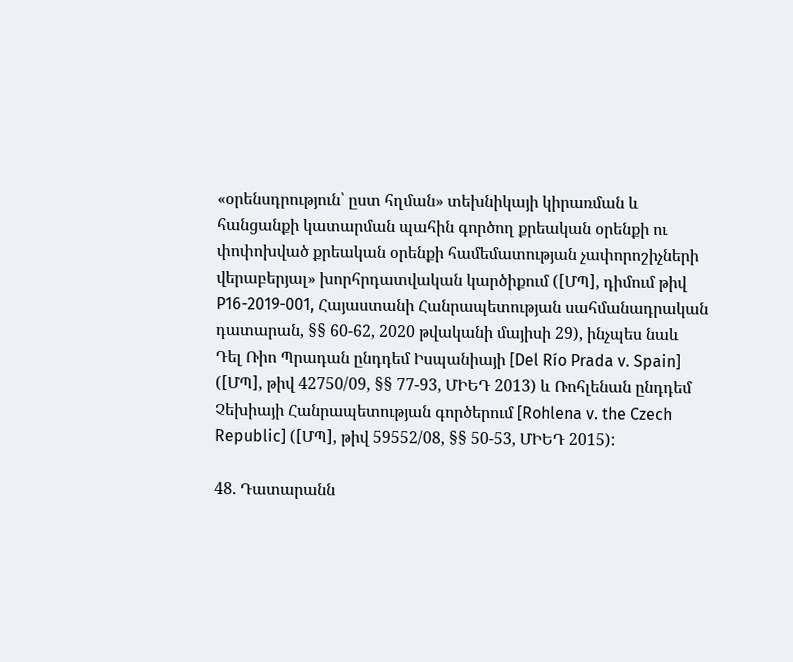«օրենսդրություն՝ ըստ հղման» տեխնիկայի կիրառման և հանցանքի կատարման պահին գործող քրեական օրենքի ու փոփոխված քրեական օրենքի համեմատության չափորոշիչների վերաբերյալ» խորհրդատվական կարծիքում ([ՄՊ], դիմում թիվ P16-2019-001, Հայաստանի Հանրապետության սահմանադրական դատարան, §§ 60-62, 2020 թվականի մայիսի 29), ինչպես նաև Դել Ռիո Պրադան ընդդեմ Իսպանիայի [Del Río Prada v. Spain] ([ՄՊ], թիվ 42750/09, §§ 77-93, ՄԻԵԴ 2013) և Ռոհլենան ընդդեմ Չեխիայի Հանրապետության գործերում [Rohlena v. the Czech Republic] ([ՄՊ], թիվ 59552/08, §§ 50-53, ՄԻԵԴ 2015):

48. Դատարանն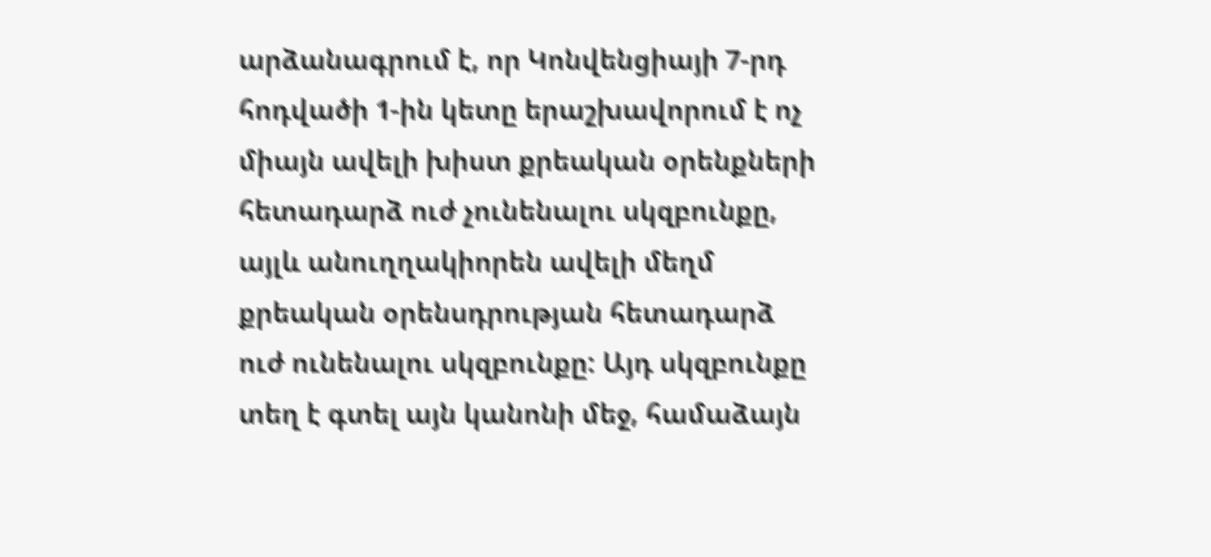արձանագրում է, որ Կոնվենցիայի 7-րդ հոդվածի 1-ին կետը երաշխավորում է ոչ միայն ավելի խիստ քրեական օրենքների հետադարձ ուժ չունենալու սկզբունքը, այլև անուղղակիորեն ավելի մեղմ քրեական օրենսդրության հետադարձ ուժ ունենալու սկզբունքը: Այդ սկզբունքը տեղ է գտել այն կանոնի մեջ, համաձայն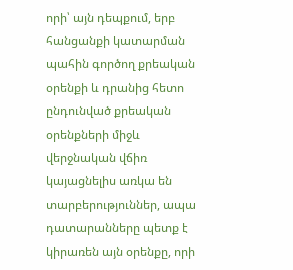որի՝ այն դեպքում, երբ հանցանքի կատարման պահին գործող քրեական օրենքի և դրանից հետո ընդունված քրեական օրենքների միջև վերջնական վճիռ կայացնելիս առկա են տարբերություններ, ապա դատարանները պետք է կիրառեն այն օրենքը, որի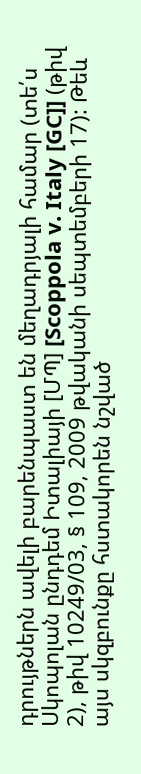դրույթներն ավելի բարենպաստ են մեղադրյալի համար (տե՛ս Սկոպոլան ընդդեմ Իտալիայի [ՄՊ] [Scoppola v. Italy [GC]] (թիվ 2), թիվ 10249/03, § 109, 2009 թվականի սեպտեմբերի 17): Թեև այս սկզբունքը հստակորեն նշված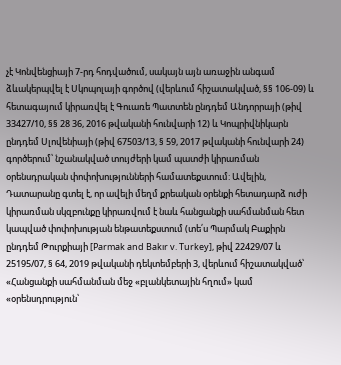չէ Կոնվենցիայի 7-րդ հոդվածում, սակայն այն առաջին անգամ ձևակերպվել է Սկոպոլայի գործով (վերևում հիշատակված, §§ 106-09) և հետագայում կիրառվել է Գուառե Պատտեն ընդդեմ Անդորրայի (թիվ 33427/10, §§ 28 36, 2016 թվականի հունվարի 12) և Կոպրիվնիկարն ընդդեմ Սլովենիայի (թիվ 67503/13, § 59, 2017 թվականի հունվարի 24) գործերում՝ նշանակված տույժերի կամ պատժի կիրառման օրենսդրական փոփոխությունների համատեքստում: Ավելին, Դատարանը գտել է, որ ավելի մեղմ քրեական օրենքի հետադարձ ուժի կիրառման սկզբունքը կիրառվում է նաև հանցանքի սահմանման հետ կապված փոփոխության ենթատեքստում (տե՛ս Պարմակ Բաքիրն ընդդեմ Թուրքիայի [Parmak and Bakır v. Turkey], թիվ 22429/07 և 25195/07, § 64, 2019 թվականի դեկտեմբերի 3, վերևում հիշատակված՝ «Հանցանքի սահմանման մեջ «բլանկետային հղում» կամ «օրենսդրություն՝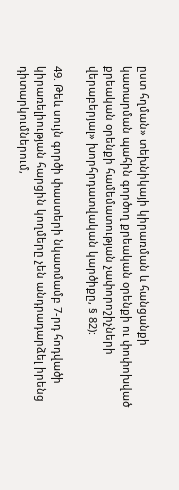ըստ հղման» տեխնիկայի կիրառման և հանցանքի կատարման պահին գործող քրեական օրենքի ու փոփոխված քրեական օրենքի համեմատության չափորոշիչների վերաբերյալ» խորհրդատվական կարծիքը, § 82):

49. Թեև սույն գործի փաստերի նկատմամբ 7-րդ հոդվածի կիրառելիության հարցին կողմերը չեն անդրադարձել իրենց դիտարկումներում,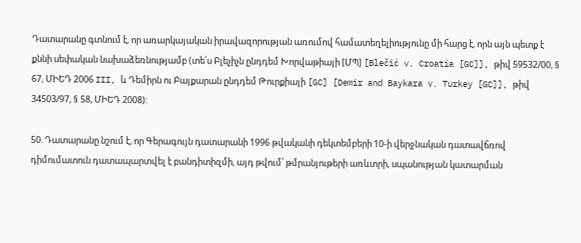Դատարանը գտնում է, որ առարկայական իրավազորության առումով համատեղելիությունը մի հարց է, որն այն պետք է քննի սեփական նախաձեռնությամբ (տե՛ս Բլեչիչն ընդդեմ Խորվաթիայի [ՄՊ] [Blečić v. Croatia [GC]], թիվ 59532/00, § 67, ՄԻԵԴ 2006 III, և Դեմիրն ու Բայքարան ընդդեմ Թուրքիայի [GC] [Demir and Baykara v. Turkey [GC]], թիվ 34503/97, § 58, ՄԻԵԴ 2008):

50. Դատարանը նշում է, որ Գերագույն դատարանի 1996 թվականի դեկտեմբերի 10-ի վերջնական դատավճռով դիմումատուն դատապարտվել է բանդիտիզմի, այդ թվում՝ թմրանյութերի առևտրի, սպանության կատարման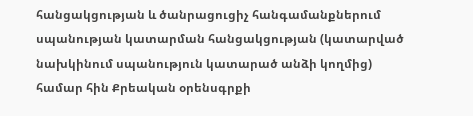հանցակցության և ծանրացուցիչ հանգամանքներում սպանության կատարման հանցակցության (կատարված նախկինում սպանություն կատարած անձի կողմից) համար հին Քրեական օրենսգրքի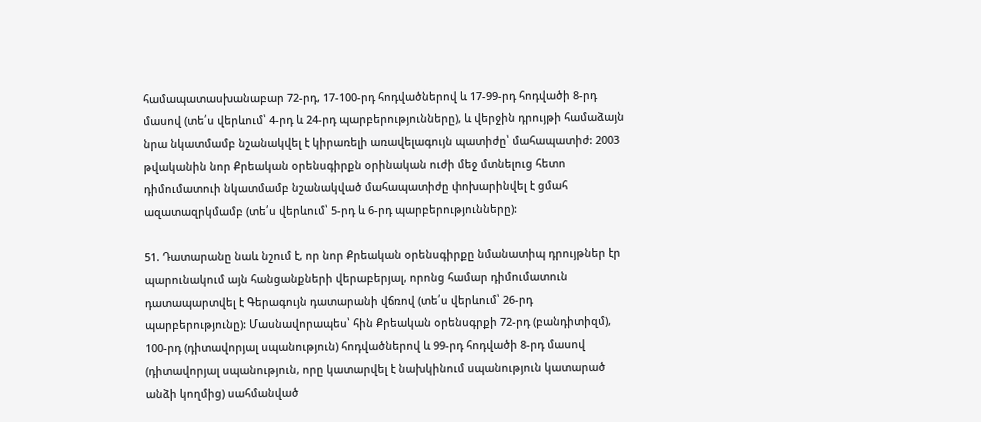համապատասխանաբար 72-րդ, 17-100-րդ հոդվածներով և 17-99-րդ հոդվածի 8-րդ մասով (տե՛ս վերևում՝ 4-րդ և 24-րդ պարբերությունները), և վերջին դրույթի համաձայն նրա նկատմամբ նշանակվել է կիրառելի առավելագույն պատիժը՝ մահապատիժ: 2003 թվականին նոր Քրեական օրենսգիրքն օրինական ուժի մեջ մտնելուց հետո դիմումատուի նկատմամբ նշանակված մահապատիժը փոխարինվել է ցմահ ազատազրկմամբ (տե՛ս վերևում՝ 5-րդ և 6-րդ պարբերությունները):

51. Դատարանը նաև նշում է, որ նոր Քրեական օրենսգիրքը նմանատիպ դրույթներ էր պարունակում այն հանցանքների վերաբերյալ, որոնց համար դիմումատուն դատապարտվել է Գերագույն դատարանի վճռով (տե՛ս վերևում՝ 26-րդ պարբերությունը): Մասնավորապես՝ հին Քրեական օրենսգրքի 72-րդ (բանդիտիզմ), 100-րդ (դիտավորյալ սպանություն) հոդվածներով և 99-րդ հոդվածի 8-րդ մասով (դիտավորյալ սպանություն, որը կատարվել է նախկինում սպանություն կատարած անձի կողմից) սահմանված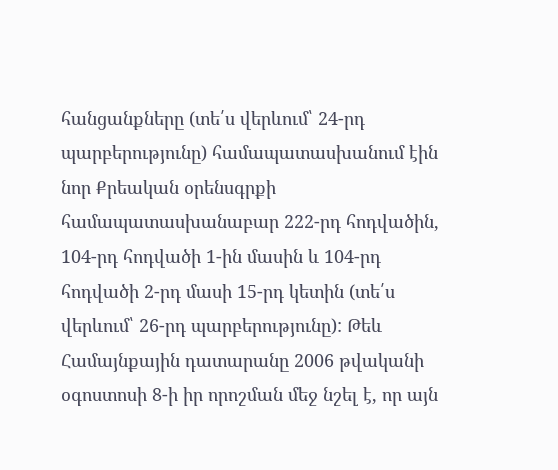հանցանքները (տե՛ս վերևում՝ 24-րդ պարբերությունը) համապատասխանում էին նոր Քրեական օրենսգրքի համապատասխանաբար 222-րդ հոդվածին, 104-րդ հոդվածի 1-ին մասին և 104-րդ հոդվածի 2-րդ մասի 15-րդ կետին (տե՛ս վերևում՝ 26-րդ պարբերությունը): Թեև Համայնքային դատարանը 2006 թվականի օգոստոսի 8-ի իր որոշման մեջ նշել է, որ այն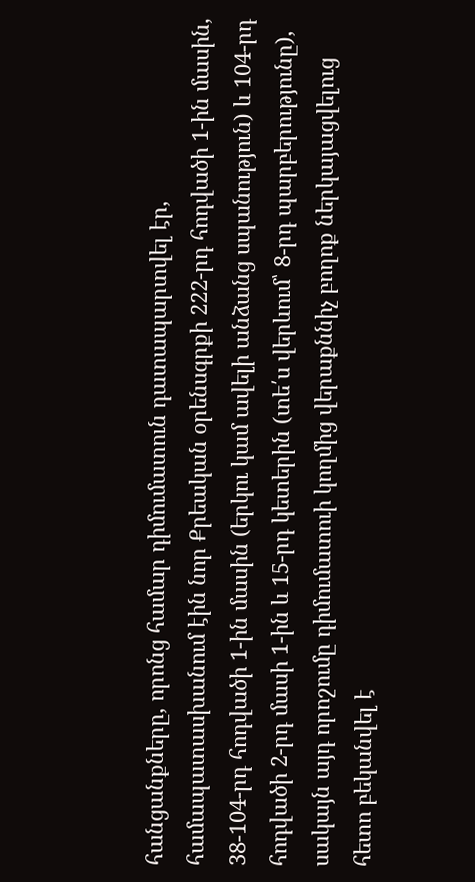հանցանքները, որոնց համար դիմումատուն դատապարտվել էր, համապատասխանում էին նոր Քրեական օրենսգրքի 222-րդ հոդվածի 1-ին մասին, 38-104-րդ հոդվածի 1-ին մասին (երկու կամ ավելի անձանց սպանություն) և 104-րդ հոդվածի 2-րդ մասի 1-ին և 15-րդ կետերին (տե՛ս վերևում՝ 8-րդ պարբերությունը), սակայն այդ որոշումը դիմումատուի կողմից վերաքննիչ բողոք ներկայացվելուց հետո բեկանվել է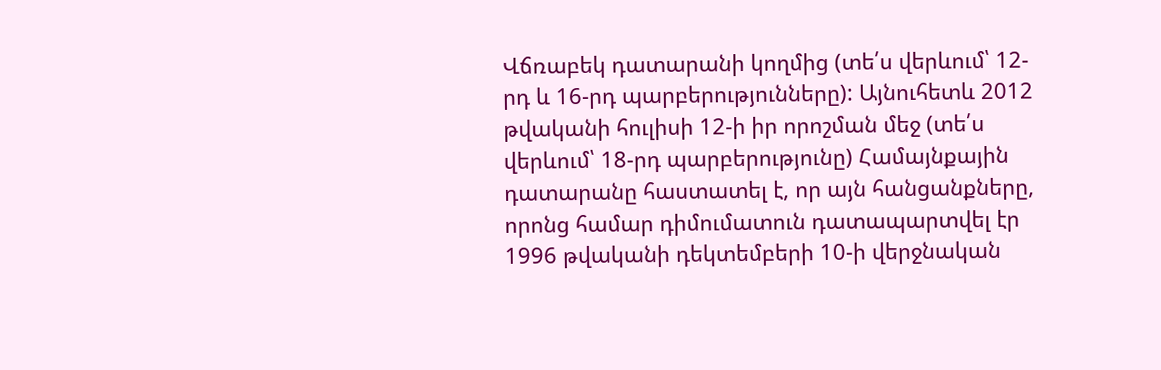Վճռաբեկ դատարանի կողմից (տե՛ս վերևում՝ 12-րդ և 16-րդ պարբերությունները): Այնուհետև 2012 թվականի հուլիսի 12-ի իր որոշման մեջ (տե՛ս վերևում՝ 18-րդ պարբերությունը) Համայնքային դատարանը հաստատել է, որ այն հանցանքները, որոնց համար դիմումատուն դատապարտվել էր 1996 թվականի դեկտեմբերի 10-ի վերջնական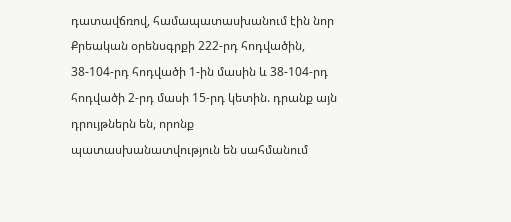դատավճռով, համապատասխանում էին նոր Քրեական օրենսգրքի 222-րդ հոդվածին, 38-104-րդ հոդվածի 1-ին մասին և 38-104-րդ հոդվածի 2-րդ մասի 15-րդ կետին. դրանք այն դրույթներն են, որոնք պատասխանատվություն են սահմանում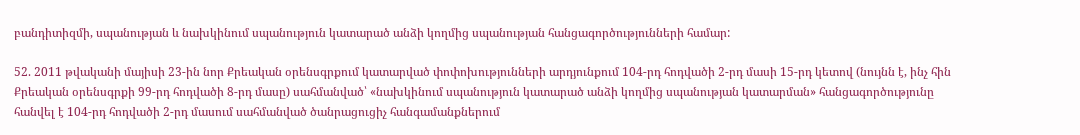բանդիտիզմի, սպանության և նախկինում սպանություն կատարած անձի կողմից սպանության հանցագործությունների համար:

52. 2011 թվականի մայիսի 23-ին նոր Քրեական օրենսգրքում կատարված փոփոխությունների արդյունքում 104-րդ հոդվածի 2-րդ մասի 15-րդ կետով (նույնն է, ինչ հին Քրեական օրենսգրքի 99-րդ հոդվածի 8-րդ մասը) սահմանված՝ «նախկինում սպանություն կատարած անձի կողմից սպանության կատարման» հանցագործությունը հանվել է 104-րդ հոդվածի 2-րդ մասում սահմանված ծանրացուցիչ հանգամանքներում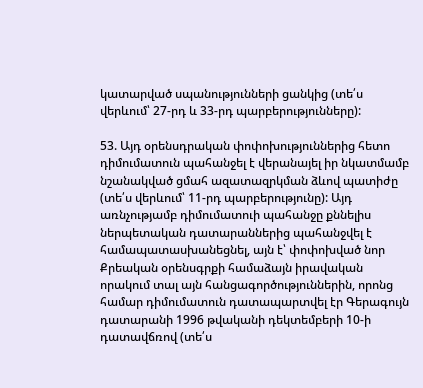կատարված սպանությունների ցանկից (տե՛ս վերևում՝ 27-րդ և 33-րդ պարբերությունները):

53. Այդ օրենսդրական փոփոխություններից հետո դիմումատուն պահանջել է վերանայել իր նկատմամբ նշանակված ցմահ ազատազրկման ձևով պատիժը (տե՛ս վերևում՝ 11-րդ պարբերությունը): Այդ առնչությամբ դիմումատուի պահանջը քննելիս ներպետական դատարաններից պահանջվել է համապատասխանեցնել, այն է՝ փոփոխված նոր Քրեական օրենսգրքի համաձայն իրավական որակում տալ այն հանցագործություններին, որոնց համար դիմումատուն դատապարտվել էր Գերագույն դատարանի 1996 թվականի դեկտեմբերի 10-ի դատավճռով (տե՛ս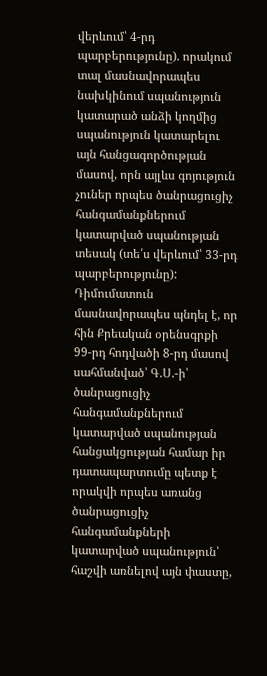վերևում՝ 4-րդ պարբերությունը). որակում տալ մասնավորապես նախկինում սպանություն կատարած անձի կողմից սպանություն կատարելու այն հանցագործության մասով, որն այլևս գոյություն չուներ որպես ծանրացուցիչ հանգամանքներում կատարված սպանության տեսակ (տե՛ս վերևում՝ 33-րդ պարբերությունը): Դիմումատուն մասնավորապես պնդել է, որ հին Քրեական օրենսգրքի 99-րդ հոդվածի 8-րդ մասով սահմանված՝ Գ.Ս.-ի՝ ծանրացուցիչ հանգամանքներում կատարված սպանության հանցակցության համար իր դատապարտումը պետք է որակվի որպես առանց ծանրացուցիչ հանգամանքների կատարված սպանություն՝ հաշվի առնելով այն փաստը,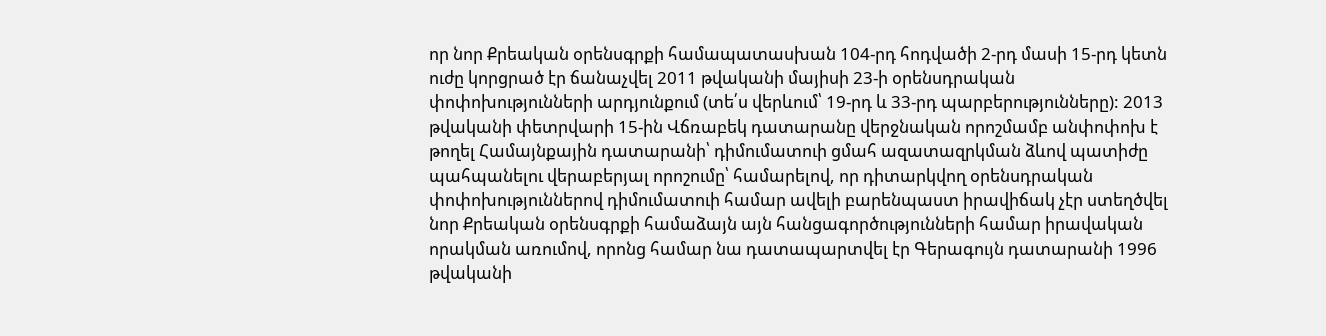որ նոր Քրեական օրենսգրքի համապատասխան 104-րդ հոդվածի 2-րդ մասի 15-րդ կետն ուժը կորցրած էր ճանաչվել 2011 թվականի մայիսի 23-ի օրենսդրական փոփոխությունների արդյունքում (տե՛ս վերևում՝ 19-րդ և 33-րդ պարբերությունները): 2013 թվականի փետրվարի 15-ին Վճռաբեկ դատարանը վերջնական որոշմամբ անփոփոխ է թողել Համայնքային դատարանի՝ դիմումատուի ցմահ ազատազրկման ձևով պատիժը պահպանելու վերաբերյալ որոշումը՝ համարելով, որ դիտարկվող օրենսդրական փոփոխություններով դիմումատուի համար ավելի բարենպաստ իրավիճակ չէր ստեղծվել նոր Քրեական օրենսգրքի համաձայն այն հանցագործությունների համար իրավական որակման առումով, որոնց համար նա դատապարտվել էր Գերագույն դատարանի 1996 թվականի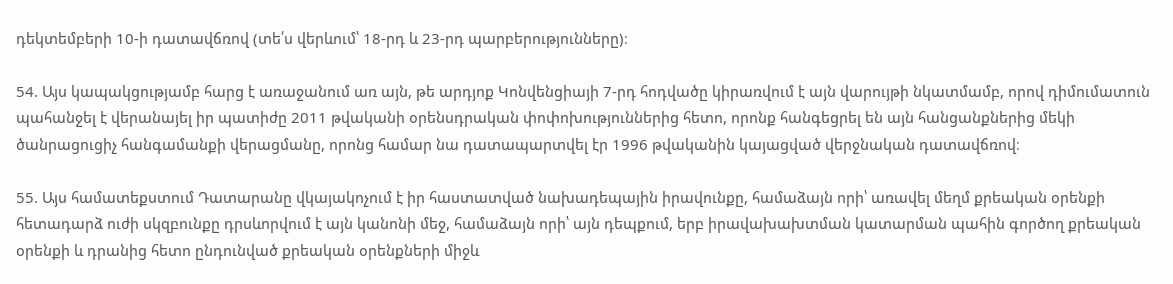դեկտեմբերի 10-ի դատավճռով (տե՛ս վերևում՝ 18-րդ և 23-րդ պարբերությունները)։

54. Այս կապակցությամբ հարց է առաջանում առ այն, թե արդյոք Կոնվենցիայի 7-րդ հոդվածը կիրառվում է այն վարույթի նկատմամբ, որով դիմումատուն պահանջել է վերանայել իր պատիժը 2011 թվականի օրենսդրական փոփոխություններից հետո, որոնք հանգեցրել են այն հանցանքներից մեկի ծանրացուցիչ հանգամանքի վերացմանը, որոնց համար նա դատապարտվել էր 1996 թվականին կայացված վերջնական դատավճռով։

55. Այս համատեքստում Դատարանը վկայակոչում է իր հաստատված նախադեպային իրավունքը, համաձայն որի՝ առավել մեղմ քրեական օրենքի հետադարձ ուժի սկզբունքը դրսևորվում է այն կանոնի մեջ, համաձայն որի՝ այն դեպքում, երբ իրավախախտման կատարման պահին գործող քրեական օրենքի և դրանից հետո ընդունված քրեական օրենքների միջև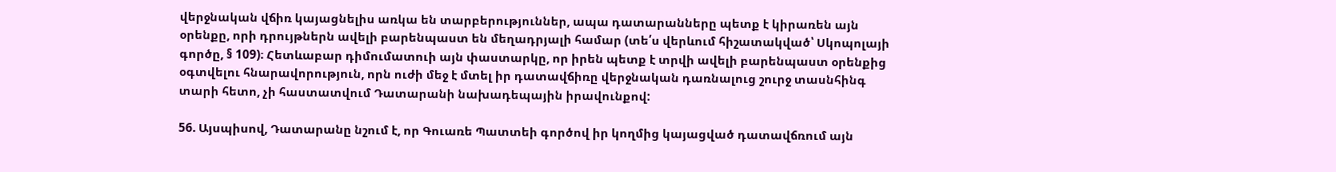վերջնական վճիռ կայացնելիս առկա են տարբերություններ, ապա դատարանները պետք է կիրառեն այն օրենքը, որի դրույթներն ավելի բարենպաստ են մեղադրյալի համար (տե՛ս վերևում հիշատակված՝ Սկոպոլայի գործը, § 109)։ Հետևաբար դիմումատուի այն փաստարկը, որ իրեն պետք է տրվի ավելի բարենպաստ օրենքից օգտվելու հնարավորություն, որն ուժի մեջ է մտել իր դատավճիռը վերջնական դառնալուց շուրջ տասնհինգ տարի հետո, չի հաստատվում Դատարանի նախադեպային իրավունքով:

56. Այսպիսով, Դատարանը նշում է, որ Գուառե Պատտեի գործով իր կողմից կայացված դատավճռում այն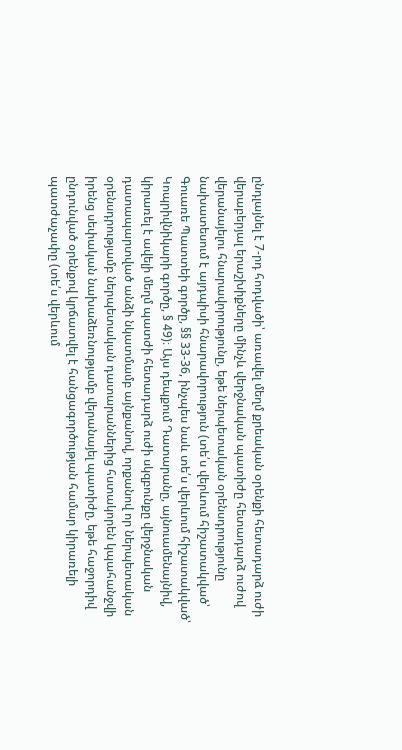ընդլայնել է 7-րդ հոդվածի՝ առավել մեղմ քրեական օրենքի հետադարձ ուժի վերաբերյալ երաշխիքները մինչև վերջնական պատիժը հետադարձ ուժով վերանայելու հնարավորությունը, եթե ներպետական օրենսդրությունը նախատեսում է այդպիսի հնարավորություն (տե՛ս վերևում հիշատակված՝ Գուառե Պատտեի գործը, §§ 33-36, ինչպես նաև տե՛ս վերևում հիշատակված՝ Կոպրիվնիկարի գործը, § 49)։ Այս դեպքում Դատարանը, այնուամենայնիվ, կիրառել է ավելի մեղմ պատժի հետադարձ ուժի սկզբունքը վերջնական դատապարտված անձի նկատմամբ այնքանով, որքանով որ ներպետական օրենսդրությամբ ներպետական դատարաններից հստակորեն կպահանջվի իրենց սեփական նախաձեռնությամբ վերանայել պատիժը, եթե հաջորդիվ ընդունված օրենքով կրճատվել է հանցագործության համար կիրառելի պատժաչափը (տե՛ս վերևում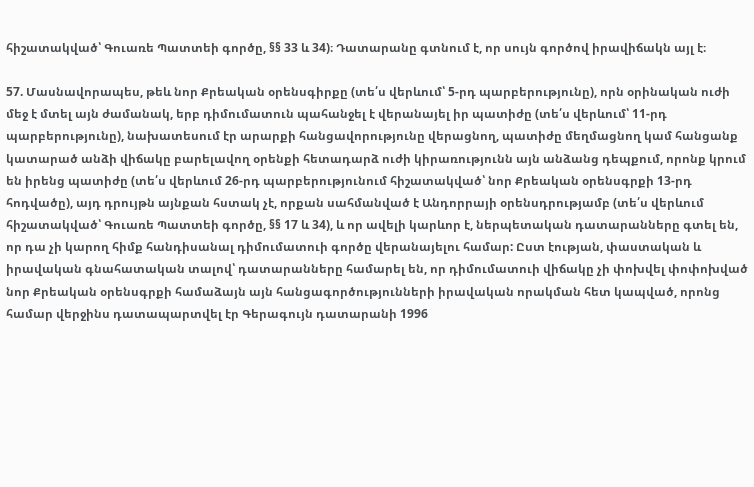հիշատակված՝ Գուառե Պատտեի գործը, §§ 33 և 34)։ Դատարանը գտնում է, որ սույն գործով իրավիճակն այլ է։

57. Մասնավորապես, թեև նոր Քրեական օրենսգիրքը (տե՛ս վերևում՝ 5-րդ պարբերությունը), որն օրինական ուժի մեջ է մտել այն ժամանակ, երբ դիմումատուն պահանջել է վերանայել իր պատիժը (տե՛ս վերևում՝ 11-րդ պարբերությունը), նախատեսում էր արարքի հանցավորությունը վերացնող, պատիժը մեղմացնող կամ հանցանք կատարած անձի վիճակը բարելավող օրենքի հետադարձ ուժի կիրառությունն այն անձանց դեպքում, որոնք կրում են իրենց պատիժը (տե՛ս վերևում 26-րդ պարբերությունում հիշատակված՝ նոր Քրեական օրենսգրքի 13-րդ հոդվածը), այդ դրույթն այնքան հստակ չէ, որքան սահմանված է Անդորրայի օրենսդրությամբ (տե՛ս վերևում հիշատակված՝ Գուառե Պատտեի գործը, §§ 17 և 34), և որ ավելի կարևոր է, ներպետական դատարանները գտել են, որ դա չի կարող հիմք հանդիսանալ դիմումատուի գործը վերանայելու համար: Ըստ էության, փաստական և իրավական գնահատական տալով՝ դատարանները համարել են, որ դիմումատուի վիճակը չի փոխվել փոփոխված նոր Քրեական օրենսգրքի համաձայն այն հանցագործությունների իրավական որակման հետ կապված, որոնց համար վերջինս դատապարտվել էր Գերագույն դատարանի 1996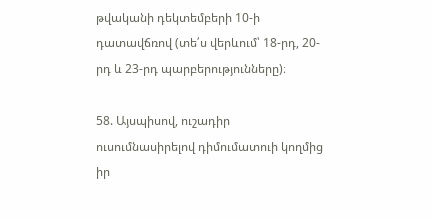թվականի դեկտեմբերի 10-ի դատավճռով (տե՛ս վերևում՝ 18-րդ, 20-րդ և 23-րդ պարբերությունները)։

58. Այսպիսով, ուշադիր ուսումնասիրելով դիմումատուի կողմից իր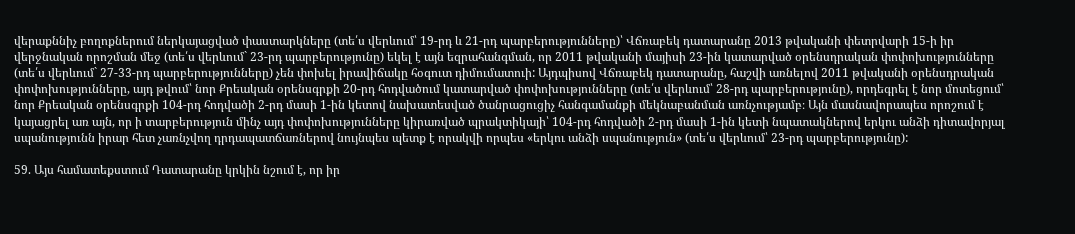վերաքննիչ բողոքներում ներկայացված փաստարկները (տե՛ս վերևում՝ 19-րդ և 21-րդ պարբերությունները)՝ Վճռաբեկ դատարանը 2013 թվականի փետրվարի 15-ի իր վերջնական որոշման մեջ (տե՛ս վերևում` 23-րդ պարբերությունը) եկել է այն եզրահանգման, որ 2011 թվականի մայիսի 23-ին կատարված օրենսդրական փոփոխությունները (տե՛ս վերևում` 27-33-րդ պարբերությունները) չեն փոխել իրավիճակը հօգուտ դիմումատուի: Այդպիսով Վճռաբեկ դատարանը, հաշվի առնելով 2011 թվականի օրենսդրական փոփոխությունները, այդ թվում՝ նոր Քրեական օրենսգրքի 20-րդ հոդվածում կատարված փոփոխությունները (տե՛ս վերևում՝ 28-րդ պարբերությունը), որդեգրել է նոր մոտեցում՝ նոր Քրեական օրենսգրքի 104-րդ հոդվածի 2-րդ մասի 1-ին կետով նախատեսված ծանրացուցիչ հանգամանքի մեկնաբանման առնչությամբ։ Այն մասնավորապես որոշում է կայացրել առ այն, որ ի տարբերություն մինչ այդ փոփոխությունները կիրառված պրակտիկայի՝ 104-րդ հոդվածի 2-րդ մասի 1-ին կետի նպատակներով երկու անձի դիտավորյալ սպանությունն իրար հետ չառնչվող դրդապատճառներով նույնպես պետք է որակվի որպես «երկու անձի սպանություն» (տե՛ս վերևում՝ 23-րդ պարբերությունը):

59. Այս համատեքստում Դատարանը կրկին նշում է, որ իր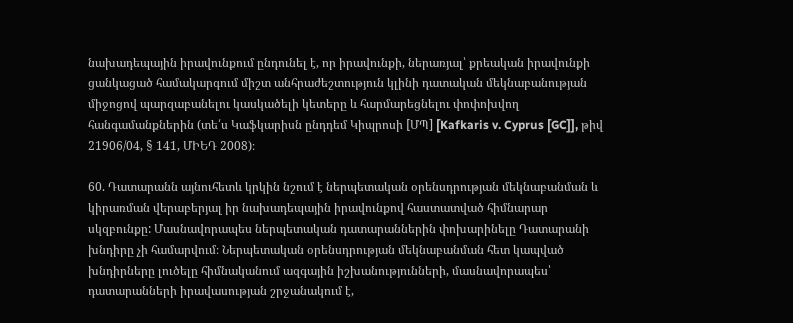նախադեպային իրավունքում ընդունել է, որ իրավունքի, ներառյալ՝ քրեական իրավունքի ցանկացած համակարգում միշտ անհրաժեշտություն կլինի դատական մեկնաբանության միջոցով պարզաբանելու կասկածելի կետերը և հարմարեցնելու փոփոխվող հանգամանքներին (տե՛ս Կաֆկարիսն ընդդեմ Կիպրոսի [ՄՊ] [Kafkaris v. Cyprus [GC]], թիվ 21906/04, § 141, ՄԻԵԴ 2008)։

60. Դատարանն այնուհետև կրկին նշում է ներպետական օրենսդրության մեկնաբանման և կիրառման վերաբերյալ իր նախադեպային իրավունքով հաստատված հիմնարար սկզբունքը: Մասնավորապես ներպետական դատարաններին փոխարինելը Դատարանի խնդիրը չի համարվում։ Ներպետական օրենսդրության մեկնաբանման հետ կապված խնդիրները լուծելը հիմնականում ազգային իշխանությունների, մասնավորապես՝ դատարանների իրավասության շրջանակում է,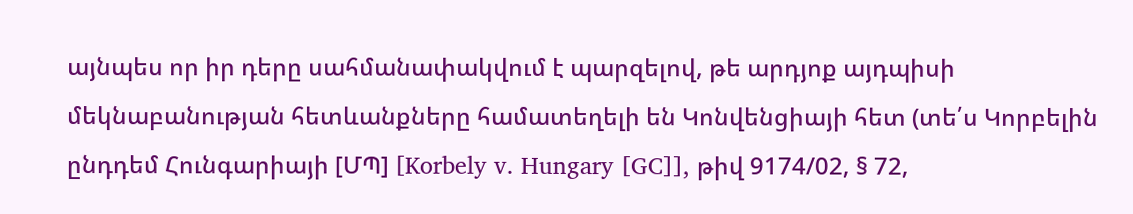այնպես որ իր դերը սահմանափակվում է պարզելով, թե արդյոք այդպիսի մեկնաբանության հետևանքները համատեղելի են Կոնվենցիայի հետ (տե՛ս Կորբելին ընդդեմ Հունգարիայի [ՄՊ] [Korbely v. Hungary [GC]], թիվ 9174/02, § 72,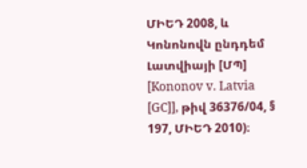ՄԻԵԴ 2008, և Կոնոնովն ընդդեմ Լատվիայի [ՄՊ] [Kononov v. Latvia [GC]], թիվ 36376/04, § 197, ՄԻԵԴ 2010)։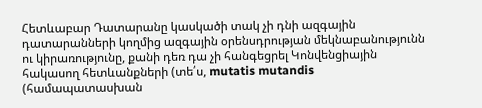Հետևաբար Դատարանը կասկածի տակ չի դնի ազգային դատարանների կողմից ազգային օրենսդրության մեկնաբանությունն ու կիրառությունը, քանի դեռ դա չի հանգեցրել Կոնվենցիային հակասող հետևանքների (տե՛ս, mutatis mutandis (համապատասխան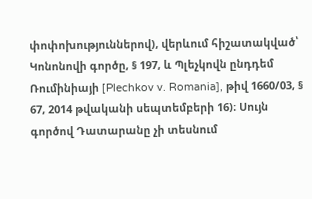փոփոխություններով), վերևում հիշատակված՝ Կոնոնովի գործը, § 197, և Պլեչկովն ընդդեմ Ռումինիայի [Plechkov v. Romania], թիվ 1660/03, § 67, 2014 թվականի սեպտեմբերի 16)։ Սույն գործով Դատարանը չի տեսնում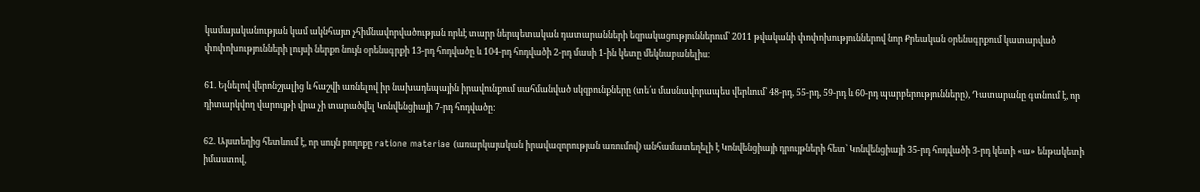կամայականության կամ ակնհայտ չհիմնավորվածության որևէ տարր ներպետական դատարանների եզրակացություններում՝ 2011 թվականի փոփոխություններով նոր Քրեական օրենսգրքում կատարված փոփոխությունների լույսի ներքո նույն օրենսգրքի 13-րդ հոդվածը և 104-րդ հոդվածի 2-րդ մասի 1-ին կետը մեկնաբանելիս։

61. Ելնելով վերոնշյալից և հաշվի առնելով իր նախադեպային իրավունքում սահմանված սկզբունքները (տե՛ս մասնավորապես վերևում՝ 48-րդ, 55-րդ, 59-րդ և 60-րդ պարբերությունները), Դատարանը գտնում է, որ դիտարկվող վարույթի վրա չի տարածվել Կոնվենցիայի 7-րդ հոդվածը:

62. Այստեղից հետևում է, որ սույն բողոքը ratione materiae (առարկայական իրավազորության առումով) անհամատեղելի է Կոնվենցիայի դրույթների հետ՝ Կոնվենցիայի 35-րդ հոդվածի 3-րդ կետի «ա» ենթակետի իմաստով,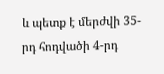և պետք է մերժվի 35-րդ հոդվածի 4-րդ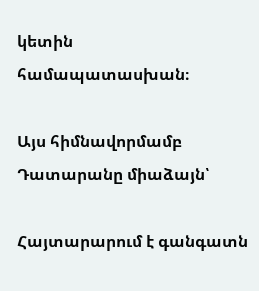կետին համապատասխան։

Այս հիմնավորմամբ Դատարանը միաձայն՝

Հայտարարում է գանգատն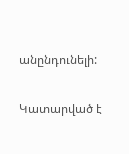անընդունելի:

Կատարված է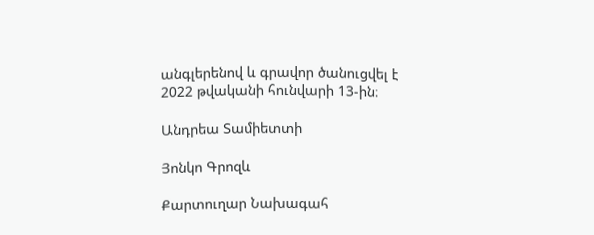անգլերենով և գրավոր ծանուցվել է 2022 թվականի հունվարի 13-ին։

Անդրեա Տամիետտի

Յոնկո Գրոզև

Քարտուղար Նախագահ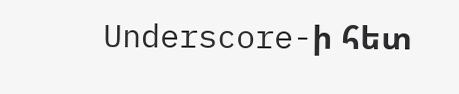Underscore-ի հետ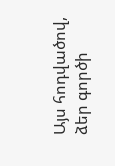Այս հոդվածով, ձեր գործի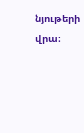նյութերի վրա։